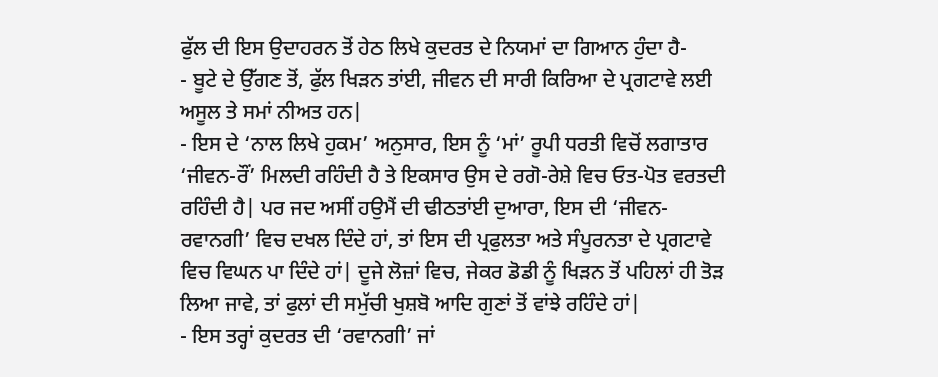ਫੁੱਲ ਦੀ ਇਸ ਉਦਾਹਰਨ ਤੋਂ ਹੇਠ ਲਿਖੇ ਕੁਦਰਤ ਦੇ ਨਿਯਮਾਂ ਦਾ ਗਿਆਨ ਹੁੰਦਾ ਹੈ-
- ਬੂਟੇ ਦੇ ਉੱਗਣ ਤੋਂ, ਫੁੱਲ ਖਿੜਨ ਤਾਂਈ, ਜੀਵਨ ਦੀ ਸਾਰੀ ਕਿਰਿਆ ਦੇ ਪ੍ਰਗਟਾਵੇ ਲਈ ਅਸੂਲ ਤੇ ਸਮਾਂ ਨੀਅਤ ਹਨ|
- ਇਸ ਦੇ ‘ਨਾਲ ਲਿਖੇ ਹੁਕਮ’ ਅਨੁਸਾਰ, ਇਸ ਨੂੰ ‘ਮਾਂ’ ਰੂਪੀ ਧਰਤੀ ਵਿਚੋਂ ਲਗਾਤਾਰ ‘ਜੀਵਨ-ਰੌਂ’ ਮਿਲਦੀ ਰਹਿੰਦੀ ਹੈ ਤੇ ਇਕਸਾਰ ਉਸ ਦੇ ਰਗੋ-ਰੇਸ਼ੇ ਵਿਚ ਓਤ-ਪੋਤ ਵਰਤਦੀ ਰਹਿੰਦੀ ਹੈ| ਪਰ ਜਦ ਅਸੀਂ ਹਉਮੈਂ ਦੀ ਢੀਠਤਾਂਈ ਦੁਆਰਾ, ਇਸ ਦੀ ‘ਜੀਵਨ-ਰਵਾਨਗੀ’ ਵਿਚ ਦਖਲ ਦਿੰਦੇ ਹਾਂ, ਤਾਂ ਇਸ ਦੀ ਪ੍ਰਫੁਲਤਾ ਅਤੇ ਸੰਪੂਰਨਤਾ ਦੇ ਪ੍ਰਗਟਾਵੇ ਵਿਚ ਵਿਘਨ ਪਾ ਦਿੰਦੇ ਹਾਂ| ਦੂਜੇ ਲੋਜ਼ਾਂ ਵਿਚ, ਜੇਕਰ ਡੋਡੀ ਨੂੰ ਖਿੜਨ ਤੋਂ ਪਹਿਲਾਂ ਹੀ ਤੋੜ ਲਿਆ ਜਾਵੇ, ਤਾਂ ਫੁਲਾਂ ਦੀ ਸਮੁੱਚੀ ਖੁਸ਼ਬੋ ਆਦਿ ਗੁਣਾਂ ਤੋਂ ਵਾਂਝੇ ਰਹਿੰਦੇ ਹਾਂ|
- ਇਸ ਤਰ੍ਹਾਂ ਕੁਦਰਤ ਦੀ ‘ਰਵਾਨਗੀ’ ਜਾਂ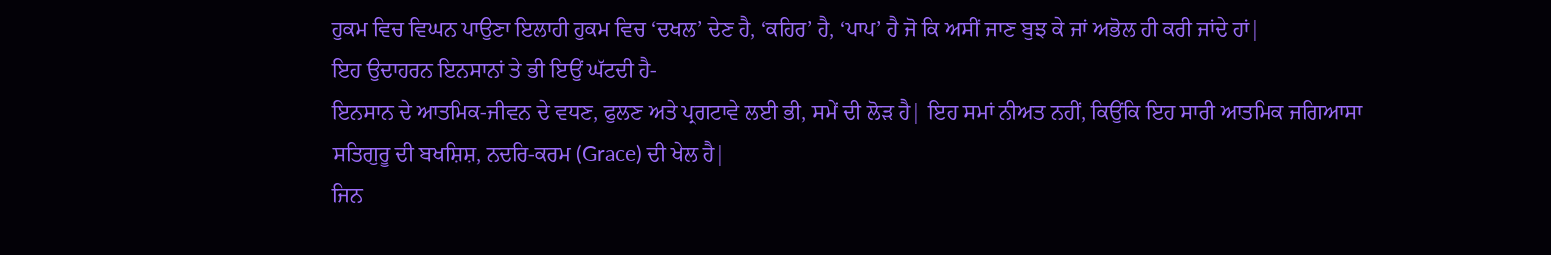ਹੁਕਮ ਵਿਚ ਵਿਘਨ ਪਾਉਣਾ ਇਲਾਹੀ ਹੁਕਮ ਵਿਚ ‘ਦਖਲ’ ਦੇਣ ਹੈ, ‘ਕਹਿਰ’ ਹੈ, ‘ਪਾਪ’ ਹੈ ਜੋ ਕਿ ਅਸੀਂ ਜਾਣ ਬੁਝ ਕੇ ਜਾਂ ਅਭੋਲ ਹੀ ਕਰੀ ਜਾਂਦੇ ਹਾਂ|
ਇਹ ਉਦਾਹਰਨ ਇਨਸਾਨਾਂ ਤੇ ਭੀ ਇਉਂ ਘੱਟਦੀ ਹੈ-
ਇਨਸਾਨ ਦੇ ਆਤਮਿਕ-ਜੀਵਨ ਦੇ ਵਧਣ, ਫੁਲਣ ਅਤੇ ਪ੍ਰਗਟਾਵੇ ਲਈ ਭੀ, ਸਮੇਂ ਦੀ ਲੋੜ ਹੈ| ਇਹ ਸਮਾਂ ਨੀਅਤ ਨਹੀਂ, ਕਿਉਂਕਿ ਇਹ ਸਾਰੀ ਆਤਮਿਕ ਜਗਿਆਸਾ ਸਤਿਗੁਰੂ ਦੀ ਬਖਸ਼ਿਸ਼, ਨਦਰਿ-ਕਰਮ (Grace) ਦੀ ਖੇਲ ਹੈ|
ਜਿਨ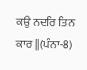ਕਉ ਨਦਰਿ ਤਿਨ ਕਾਰ ||(ਪੰਨਾ-8)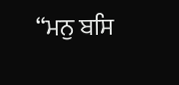“ਮਨੁ ਬਸਿ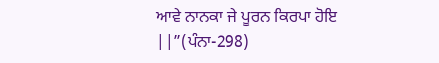ਆਵੇ ਨਾਨਕਾ ਜੇ ਪੂਰਨ ਕਿਰਪਾ ਹੋਇ ||”(ਪੰਨਾ-298)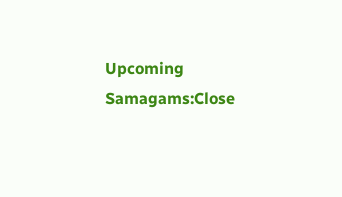Upcoming Samagams:Close